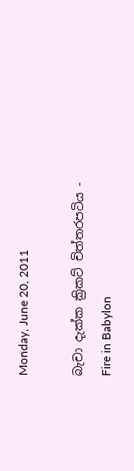Monday, June 20, 2011

බැචා දැක්ක ක්‍රිකට් චිත්තරපටිය - Fire in Babylon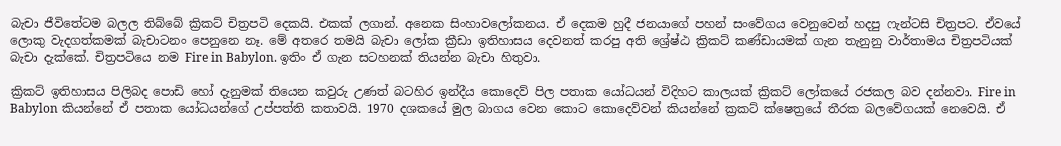බැචා ජීවිතේටම බලල තිබ්බේ ක්‍රිකට් චිත්‍රපටි දෙකයි. එකක් ලගාන්. අනෙක සිංහාවලෝකනය. ඒ දෙකම හුදී ජනයාගේ පහන් සංවේගය වෙනුවෙන් හදපු ෆැන්ටසි චිත්‍රපට. ඒවයේ ලොකු වැදගත්කමක් බැචාටනං පෙනුනෙ නෑ. මේ අතරෙ තමයි බැචා ලෝක ක්‍රීඩා ඉතිහාසය දෙවනත් කරපු අති ශ්‍රේෂ්ඨ ක්‍රිකට් කණ්ඩායමක් ගැන තැනුනු වාර්තාමය චිත්‍රපටියක් බැචා දැක්කේ. චිත්‍රපටියෙ නම Fire in Babylon. ඉතිං ඒ ගැන සටහනක් තියන්න බැචා හිතුවා.

ක්‍රිකට් ඉතිහාසය පිලිබද පොඩි හෝ දැනුමක් තියෙන කවුරු උණත් බටහිර ඉන්දීය කොදෙව් පිල පතාක යෝධයන් විදිහට කාලයක් ක්‍රිකට් ලෝකයේ රජකල බව දන්නවා. Fire in Babylon කියන්නේ ඒ පතාක යෝධයන්ගේ උප්පත්ති කතාවයි. 1970 දශකයේ මුල බාගය වෙන කොට කොදෙව්වන් කියන්නේ ක්‍රකට් ක්ෂෙත්‍රයේ තීරක බලවේගයක් නෙවෙයි. ඒ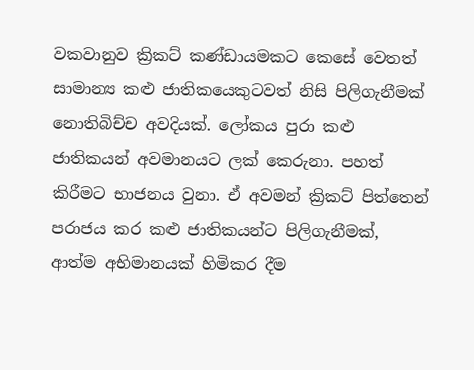වකවානුව ක්‍රිකට් කණ්ඩායමකට කෙසේ වෙතත් සාමාන්‍ය කළු ජාතිකයෙකුටවත් නිසි පිලිගැනීමක් නොතිබිච්ච අවදියක්. ලෝකය පුරා කළු ජාතිකයන් අවමානයට ලක් කෙරුනා. පහත් කිරීමට භාජනය වුනා. ඒ අවමන් ක්‍රිකට් පිත්තෙන් පරාජය කර කළු ජාතිකයන්ට පිලිගැනීමක්, ආත්ම අභිමානයක් හිමිකර දීම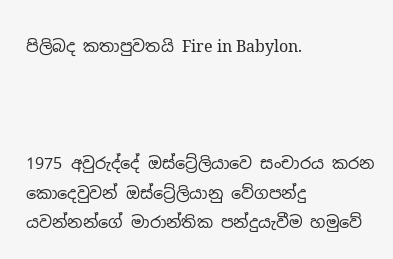පිලිබද කතාපුවතයි Fire in Babylon.



1975 අවුරුද්දේ ඔස්ට්‍රේලියාවෙ සංචාරය කරන කොදෙවුවන් ඔස්ට්‍රේලියානු වේගපන්දු යවන්නන්ගේ මාරාන්තික පන්දුයැවීම හමුවේ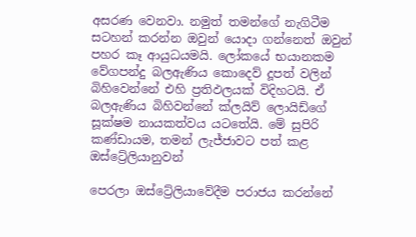අසරණ වෙනවා. නමුත් තමන්ගේ නැගිටීම සටහන් කරන්න ඔවුන් යොදා ගන්නෙත් ඔවුන් පහර කෑ ආයුධයමයි. ලෝකයේ භයානකම වේගපන්දු බලඇණිය කොදෙව් දූපත් වලින් බිහිවෙන්නේ එහි ප්‍රතිඵලයක් විදිහටයි. ඒ බලඇණිය බිහිවන්නේ ක්ලයිව් ලොයිඩ්ගේ සූක්ෂම නායකත්වය යටතේයි. මේ සුපිරි කණ්ඩායම, තමන් ලැජ්ජාවට පත් කළ ඔස්ට්‍රේලියානුවන්

පෙරලා ඔස්ට්‍රේලියාවේදීම පරාජය කරන්නේ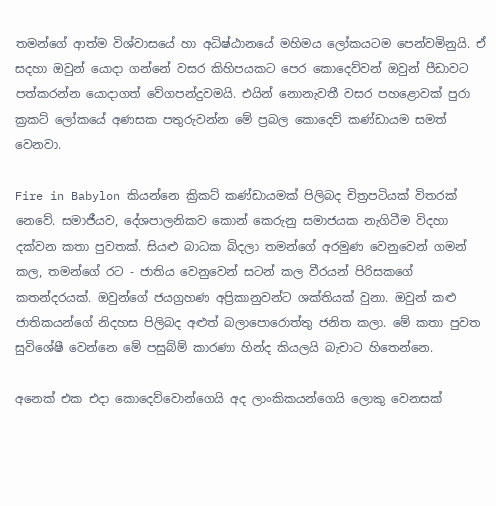තමන්ගේ ආත්ම විශ්වාසයේ හා අධිෂ්ඨානයේ මහිමය ලෝකයටම පෙන්වමිනුයි. ඒ සදහා ඔවුන් යොදා ගන්නේ වසර කිහිපයකට පෙර කොදෙව්වන් ඔවුන් පීඩාවට පත්කරන්න යොදාගත් වේගපන්දුවමයි. එයින් නොනැවතී වසර පහළොවක් පුරා ක්‍රකට් ලෝකයේ අණසක පතුරුවන්න මේ ප්‍රබල කොදෙව් කණ්ඩායම සමත් වෙනවා.

Fire in Babylon කියන්නෙ ක්‍රිකට් කණ්ඩායමක් පිලිබද චිත්‍රපටියක් විතරක් නෙවේ. සමාජීයව, දේශපාලනිකව කොන් කෙරුනු සමාජයක නැගිටීම විදහා දක්වන කතා පුවතක්. සියළු බාධක බිදලා තමන්ගේ අරමුණ වෙනුවෙන් ගමන් කල, තමන්ගේ රට - ජාතිය වෙනුවෙන් සටන් කල වීරයන් පිරිසකගේ කතන්දරයක්. ඔවුන්ගේ ජයග්‍රහණ අප්‍රිකානුවන්ට ශක්තියක් වුනා. ඔවුන් කළු ජාතිකයන්ගේ නිදහස පිලිබද අළුත් බලාපොරොත්තු ජනිත කලා. මේ කතා පුවත සුවිශේෂී වෙන්නෙ මේ පසුබ්ම් කාරණා හින්ද කියලයි බැචාට හිතෙන්නෙ.

අනෙක් එක එදා කොදෙව්වොන්ගෙයි අද ලාංකිකයන්ගෙයි ලොකු වෙනසක්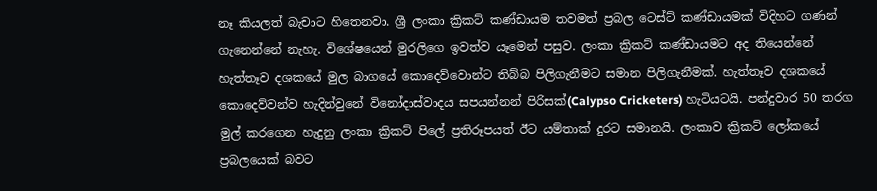නෑ කියලත් බැචාට හිතෙනවා. ශ්‍රී ලංකා ක්‍රිකට් කණ්ඩායම තවමත් ප්‍රබල ටෙස්ට් කණ්ඩායමක් විදිහට ගණන් ගැනෙන්නේ නැහැ. විශේෂයෙන් මුරලිගෙ ඉවත්ව යෑමෙන් පසුව. ලංකා ක්‍රිකට් කණ්ඩායමට අද තියෙන්නේ හැත්තෑව දශකයේ මුල බාගයේ කොදෙව්වොන්ට තිබ්බ පිලිගැනීමට සමාන පිලිගැනීමක්. හැත්තෑව දශකයේ කොදෙව්වන්ව හැදින්වුනේ විනෝදාස්වාදය සපයන්නන් පිරිසක්(Calypso Cricketers) හැටියටයි. පන්දුවාර 50 තරග මුල් කරගෙන හැදුනු ලංකා ක්‍රිකට් පිලේ ප්‍රතිරූපයත් ඊට යම්තාක් දුරට සමානයි. ලංකාව ක්‍රිකට් ලෝකයේ ප්‍රබලයෙක් බවට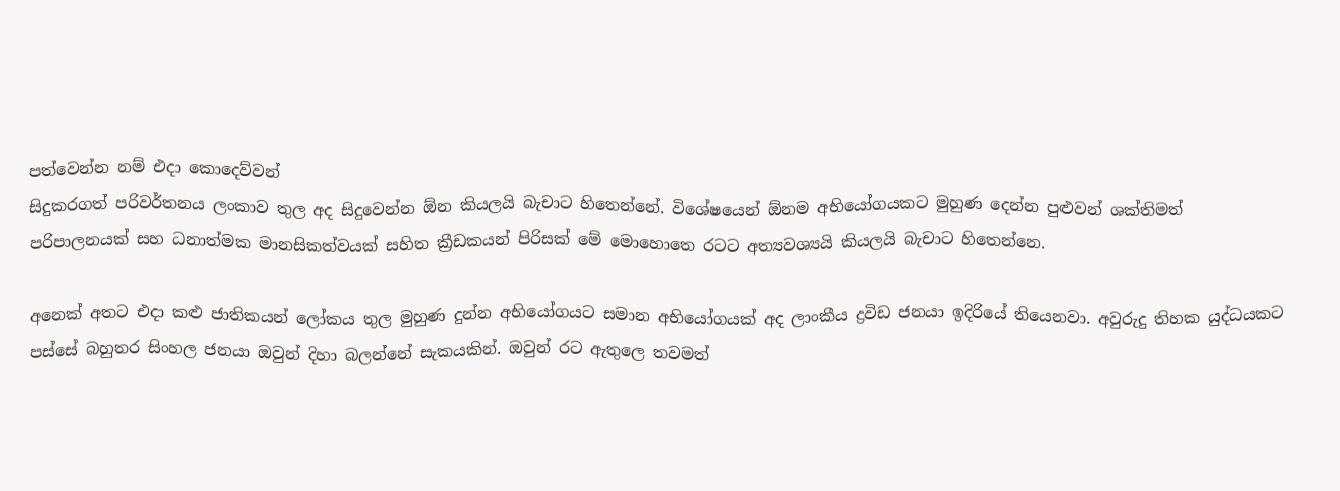පත්වෙන්න නම් එදා කොදෙව්වන්
සිදුකරගත් පරිවර්තනය ලංකාව තුල අද සිදුවෙන්න ඕන කියලයි බැචාට හිතෙන්නේ. විශේෂයෙන් ඕනම අභියෝගයකට මුහුණ දෙන්න පුළුවන් ශක්තිමත් පරිපාලනයක් සහ ධනාත්මක මානසිකත්වයක් සහිත ක්‍රීඩකයන් පිරිසක් මේ මොහොතෙ රටට අත්‍යවශ්‍යයි කියලයි බැචාට හිතෙන්නෙ.

අනෙක් අතට එදා කළු ජාතිකයන් ලෝකය තුල මුහුණ දුන්න අභියෝගයට සමාන අභියෝගයක් අද ලාංකීය ද්‍රවිඩ ජනයා ඉදිරියේ තියෙනවා. අවුරුදු තිහක යුද්ධයකට පස්සේ බහුතර සිංහල ජනයා ඔවුන් දිහා බලන්නේ සැකයකින්. ඔවුන් රට ඇතුලෙ තවමත්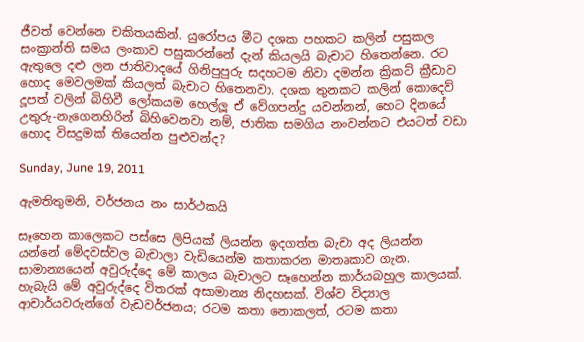ජීවත් වෙන්නෙ චකිතයකින්. යුරෝපය මීට දශක පහකට කලින් පසුකල සංක්‍රාන්ති සමය ලංකාව පසුකරන්නේ දැන් කියලයි බැචාට හිතෙන්නෙ. රට ඇතුලෙ දළු ලන ජාතිවාදයේ ගිනිපුපුරු සදහටම නිවා දමන්න ක්‍රිකට් ක්‍රීඩාව හොද මෙවලමක් කියලත් බැචාට හිතෙනවා. දශක තුනකට කලින් කොදෙව් දූපත් වලින් බිහිවී ලෝකයම හෙල්ලූ ඒ වේගපන්දු යවන්නන්, හෙට දිනයේ උතුරු-නැගෙනහිරින් බිහිවෙනවා නම්, ජාතික සමගිය නංවන්නට එයටත් වඩා හොද විසදුමක් තියෙන්න පුළුවන්ද?

Sunday, June 19, 2011

ඇමතිතුමනි, වර්ජනය නං සාර්ථකයි

සෑහෙන කාලෙකට පස්සෙ ලිපියක් ලියන්න ඉදගත්ත බැචා අද ලියන්න යන්නේ මේදවස්වල බැචාලා වැඩියෙන්ම කතාකරන මාතෘකාව ගැන. සාමාන්‍යයෙන් අවුරුද්දෙ මේ කාලය බැචාලට සෑහෙන්න කාර්යබහුල කාලයක්. හැබැයි මේ අවුරුද්දෙ විතරක් අසාමාන්‍ය නිදහසක්. විශ්ව විද්‍යාල ආචාර්යවරුන්ගේ වැඩවර්ජනය; රටම කතා නොකලත්, රටම කතා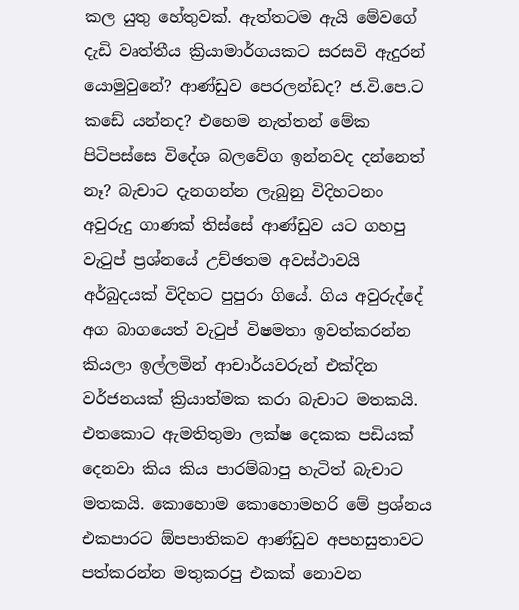කල යුතු හේතුවක්. ඇත්තටම ඇයි මේවගේ දැඩි වෘත්තීය ක්‍රියාමාර්ගයකට සරසවි ඇදුරන් යොමුවුනේ? ආණ්ඩුව පෙරලන්ඩද? ජ.වි.පෙ.ට කඩේ යන්නද? එහෙම නැත්තන් මේක පිටිපස්සෙ විදේශ බලවේග ඉන්නවද දන්නෙත් නෑ? බැචාට දැනගන්න ලැබුනු විදිහටනං අවුරුදු ගාණක් තිස්සේ ආණ්ඩුව යට ගහපු වැටුප් ප්‍රශ්නයේ උච්ඡතම අවස්ථාවයි අර්බුදයක් විදිහට පුපුරා ගියේ. ගිය අවුරුද්දේ අග බාගයෙත් වැටුප් විෂමතා ඉවත්කරන්න කියලා ඉල්ලමින් ආචාර්යවරුන් එක්දින වර්ජනයක් ක්‍රියාත්මක කරා බැචාට මතකයි. එතකොට ඇමතිතුමා ලක්ෂ දෙකක පඩියක් දෙනවා කිය කිය පාරම්බාපු හැටිත් බැචාට මතකයි. කොහොම කොහොමහරි මේ ප්‍රශ්නය එකපාරට ඕපපාතිකව ආණ්ඩුව අපහසුතාවට පත්කරන්න මතුකරපු එකක් නොවන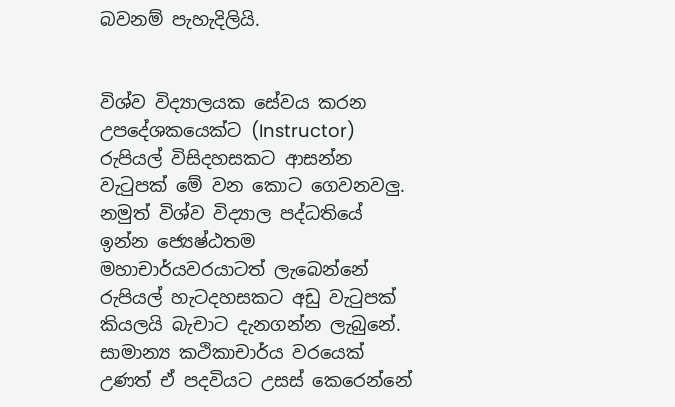බවනම් පැහැදිලියි.


විශ්ව විද්‍යාලයක සේවය කරන උපදේශකයෙක්ට (Instructor) රුපියල් විසිදහසකට ආසන්න වැටුපක් මේ වන කොට ගෙවනවලු. නමුත් විශ්ව විද්‍යාල පද්ධතියේ ඉන්න ජ්‍යෙෂ්ඨතම මහාචාර්යවරයාටත් ලැබෙන්නේ රුපියල් හැටදහසකට අඩු වැටුපක් කියලයි බැචාට දැනගන්න ලැබුනේ. සාමාන්‍ය කථිකාචාර්ය වරයෙක් උණත් ඒ පදවියට උසස් කෙරෙන්නේ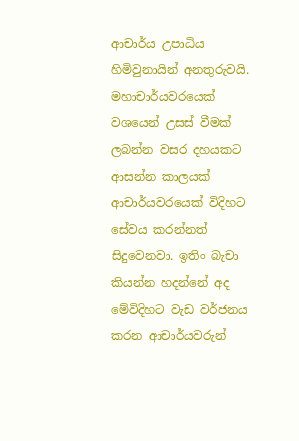ආචාර්ය උපාධිය හිමිවුනායින් අනතුරුවයි. මහාචාර්යවරයෙක් වශයෙන් උසස් වීමක් ලබන්න වසර දහයකට ආසන්න කාලයක් ආචාර්යවරයෙක් විදිහට සේවය කරන්නත් සිදුවෙනවා. ඉතිං බැචා කියන්න හදන්නේ අද මේවිදිහට වැඩ වර්ජනය කරන ආචාර්යවරුන්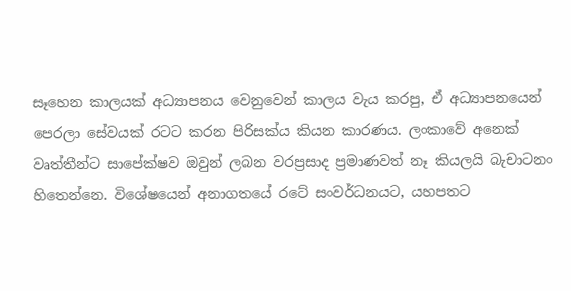සෑහෙන කාලයක් අධ්‍යාපනය වෙනුවෙන් කාලය වැය කරපු, ඒ අධ්‍යාපනයෙන් පෙරලා සේවයක් රටට කරන පිරිසක්ය කියන කාරණය. ලංකාවේ අනෙක් වෘත්තීන්ට සාපේක්ෂව ඔවුන් ලබන වරප්‍රසාද ප්‍රමාණවත් නෑ කියලයි බැචාටනං හිතෙන්නෙ. විශේෂයෙන් අනාගතයේ රටේ සංවර්ධනයට, යහපතට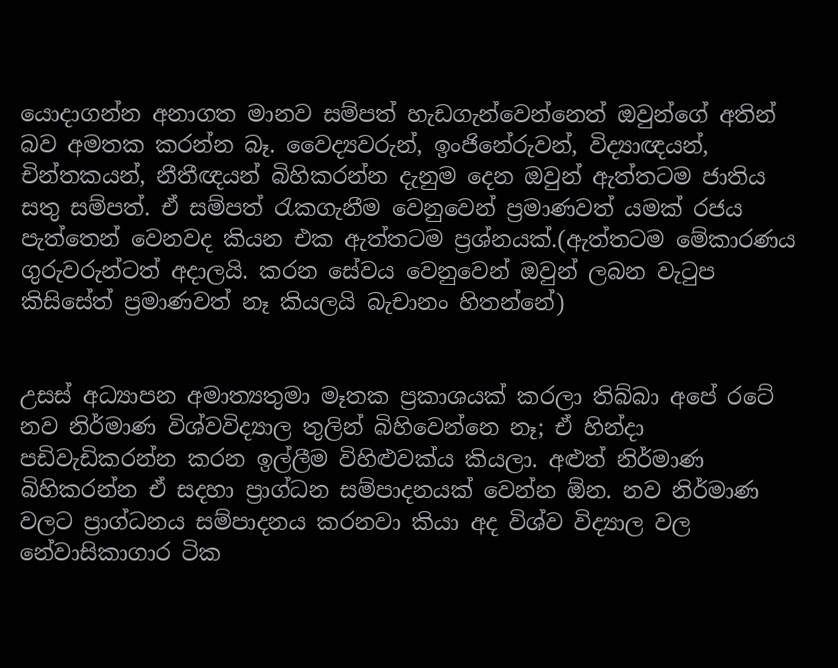යොදාගන්න අනාගත මානව සම්පත් හැඩගැන්වෙන්නෙත් ඔවුන්ගේ අතින් බව අමතක කරන්න බෑ. වෛද්‍යවරුන්, ඉංජිනේරුවන්, විද්‍යාඥයන්, චින්තකයන්, නීතීඥයන් බිහිකරන්න දැනුම දෙන ඔවුන් ඇත්තටම ජාතිය සතු සම්පත්. ඒ සම්පත් රැකගැනීම වෙනුවෙන් ප්‍රමාණවත් යමක් රජය පැත්තෙන් වෙනවද කියන එක ඇත්තටම ප්‍රශ්නයක්.(ඇත්තටම මේකාරණය ගුරුවරුන්ටත් අදාලයි. කරන සේවය වෙනුවෙන් ඔවුන් ලබන වැටුප කිසිසේත් ප්‍රමාණවත් නෑ කියලයි බැචානං හිතන්නේ)


උසස් අධ්‍යාපන අමාත්‍යතුමා මෑතක ප්‍රකාශයක් කරලා තිබ්බා අපේ රටේ නව නිර්මාණ විශ්වවිද්‍යාල තුලින් බිහිවෙන්නෙ නෑ; ඒ හින්දා පඩිවැඩිකරන්න කරන ඉල්ලීම විහිළුවක්ය කියලා. අළුත් නිර්මාණ බිහිකරන්න ඒ සදහා ප්‍රාග්ධන සම්පාදනයක් වෙන්න ඕන. නව නිර්මාණ වලට ප්‍රාග්ධනය සම්පාදනය කරනවා කියා අද විශ්ව විද්‍යාල වල නේවාසිකාගාර ටික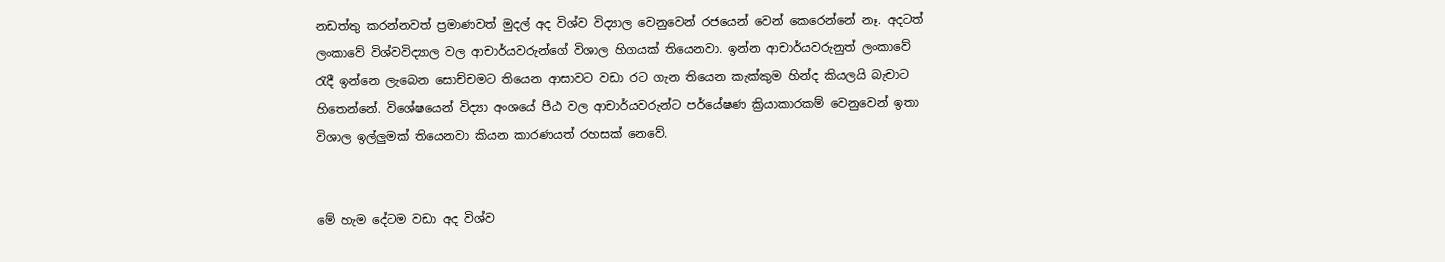නඩත්තු කරන්නවත් ප්‍රමාණවත් මුදල් අද විශ්ව විද්‍යාල වෙනුවෙන් රජයෙන් වෙන් කෙරෙන්නේ නෑ. අදටත් ලංකාවේ විශ්වවිද්‍යාල වල ආචාර්යවරුන්ගේ විශාල හිගයක් තියෙනවා. ඉන්න ආචාර්යවරුනුත් ලංකාවේ රැදී ඉන්නෙ ලැබෙන සොච්චමට තියෙන ආසාවට වඩා රට ගැන තියෙන කැක්කුම හින්ද කියලයි බැචාට හිතෙන්නේ. විශේෂයෙන් විද්‍යා අංශයේ පීඨ වල ආචාර්යවරුන්ට පර්යේෂණ ක්‍රියාකාරකම් වෙනුවෙන් ඉතා විශාල ඉල්ලුමක් තියෙනවා කියන කාරණයත් රහසක් නෙවේ.


මේ හැම දේටම වඩා අද විශ්ව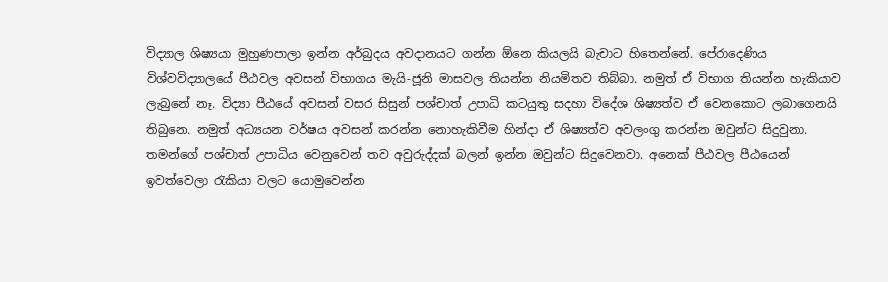විද්‍යාල ශිෂ්‍යයා මුහුණපාලා ඉන්න අර්බුදය අවදානයට ගන්න ඕනෙ කියලයි බැචාට හිතෙන්නේ. පේරාදෙණිය විශ්වවිද්‍යාලයේ පීඨවල අවසන් විභාගය මැයි-ජූනි මාසවල තියන්න නියමිතව තිබ්බා. නමුත් ඒ විභාග තියන්න හැකියාව ලැබුනේ නෑ. විද්‍යා පීඨයේ අවසන් වසර සිසුන් පශ්චාත් උපාධි කටයුතු සදහා විදේශ ශිෂ්‍යත්ව ඒ වෙනකොට ලබාගෙනයි තිබුනෙ. නමුත් අධ්‍යයන වර්ෂය අවසන් කරන්න නොහැකිවීම හින්දා ඒ ශිෂ්‍යත්ව අවලංගු කරන්න ඔවුන්ට සිදුවුනා. තමන්ගේ පශ්චාත් උපාධිය වෙනුවෙන් තව අවුරුද්දක් බලන් ඉන්න ඔවුන්ට සිදුවෙනවා. අනෙක් පීඨවල පීඨයෙන් ඉවත්වෙලා රැකියා වලට යොමුවෙන්න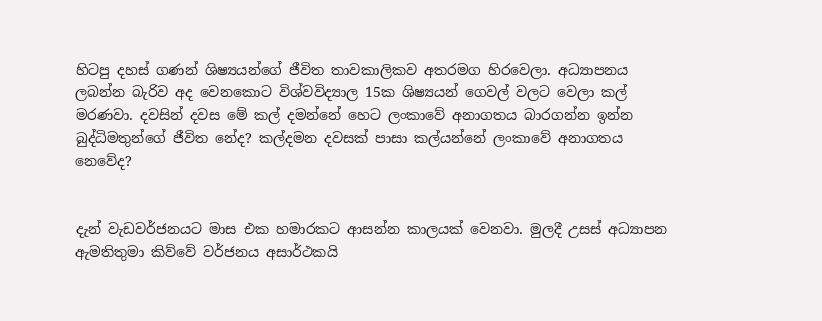හිටපු දහස් ගණන් ශිෂ්‍යයන්ගේ ජීවිත තාවකාලිකව අතරමග හිරවෙලා. අධ්‍යාපනය ලබන්න බැරිව අද වෙනකොට විශ්වවිද්‍යාල 15ක ශිෂ්‍යයන් ගෙවල් වලට වෙලා කල් මරණවා. දවසින් දවස මේ කල් දමන්නේ හෙට ලංකාවේ අනාගතය බාරගන්න ඉන්න බුද්ධිමතුන්ගේ ජීවිත නේද? කල්දමන දවසක් පාසා කල්යන්නේ ලංකාවේ අනාගතය නෙවේද?


දැන් වැඩවර්ජනයට මාස එක හමාරකට ආසන්න කාලයක් වෙනවා. මුලදී උසස් අධ්‍යාපන ඇමතිතුමා කිව්වේ වර්ජනය අසාර්ථකයි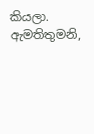කියලා. ඇමතිතුමනි,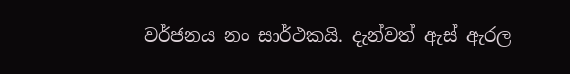වර්ජනය නං සාර්ථකයි. දැන්වත් ඇස් ඇරල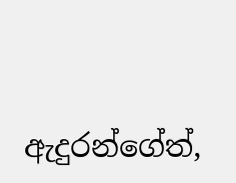ඇදුරන්ගේත්,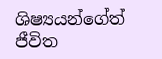ශිෂ්‍යයන්ගේත් ජීවිත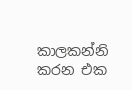කාලකන්නි කරන එක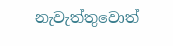නැවැත්තුවොත්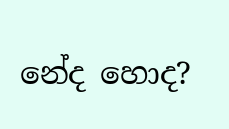නේද හොද?